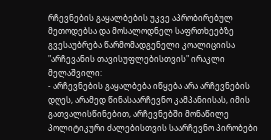რჩევნების გაყალბების უკვე აპრობირებულ მეთოდებსა და მოსალოდნელ საფრთხეებზე გვესაუბრება წარმომადგენელი კოალიციისა "არჩევანის თავისუფლებისთვის" ირაკლი მელაშვილი:
- არჩევნების გაყალბება იწყება არა არჩევნების დღეს, არამედ წინასაარჩევნო კამპანიისას, იმის გათვალისწინებით, არჩევნებში მონაწილე პოლიტიკური ძალებისთვის საარჩევნო პირობები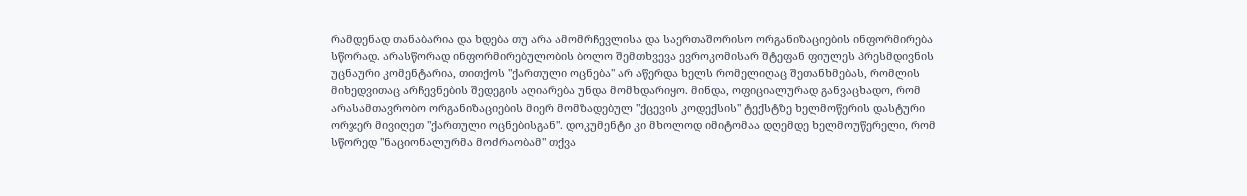რამდენად თანაბარია და ხდება თუ არა ამომრჩევლისა და საერთაშორისო ორგანიზაციების ინფორმირება სწორად. არასწორად ინფორმირებულობის ბოლო შემთხვევა ევროკომისარ შტეფან ფიულეს პრესმდივნის უცნაური კომენტარია, თითქოს "ქართული ოცნება" არ აწერდა ხელს რომელიღაც შეთანხმებას, რომლის მიხედვითაც არჩევნების შედეგის აღიარება უნდა მომხდარიყო. მინდა, ოფიციალურად განვაცხადო, რომ არასამთავრობო ორგანიზაციების მიერ მომზადებულ "ქცევის კოდექსის" ტექსტზე ხელმოწერის დასტური ორჯერ მივიღეთ "ქართული ოცნებისგან". დოკუმენტი კი მხოლოდ იმიტომაა დღემდე ხელმოუწერელი, რომ სწორედ "ნაციონალურმა მოძრაობამ" თქვა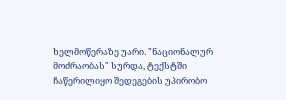ხელმოწერაზე უარი. "ნაციონალურ მოძრაობას" სურდა, ტექსტში ჩაწერილიყო შედეგების უპირობო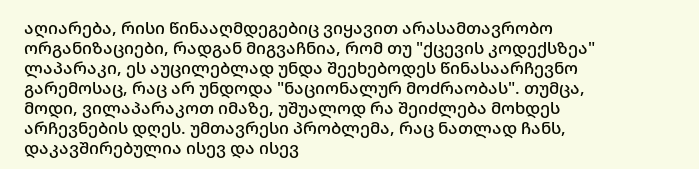აღიარება, რისი წინააღმდეგებიც ვიყავით არასამთავრობო ორგანიზაციები, რადგან მიგვაჩნია, რომ თუ "ქცევის კოდექსზეა" ლაპარაკი, ეს აუცილებლად უნდა შეეხებოდეს წინასაარჩევნო გარემოსაც, რაც არ უნდოდა "ნაციონალურ მოძრაობას". თუმცა, მოდი, ვილაპარაკოთ იმაზე, უშუალოდ რა შეიძლება მოხდეს არჩევნების დღეს. უმთავრესი პრობლემა, რაც ნათლად ჩანს, დაკავშირებულია ისევ და ისევ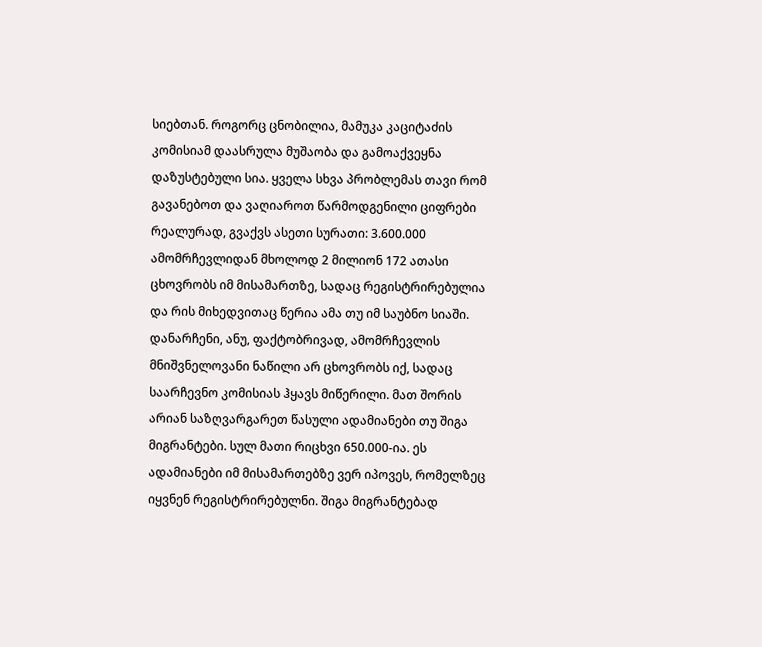სიებთან. როგორც ცნობილია, მამუკა კაციტაძის კომისიამ დაასრულა მუშაობა და გამოაქვეყნა დაზუსტებული სია. ყველა სხვა პრობლემას თავი რომ გავანებოთ და ვაღიაროთ წარმოდგენილი ციფრები რეალურად, გვაქვს ასეთი სურათი: 3.600.000 ამომრჩევლიდან მხოლოდ 2 მილიონ 172 ათასი ცხოვრობს იმ მისამართზე, სადაც რეგისტრირებულია და რის მიხედვითაც წერია ამა თუ იმ საუბნო სიაში. დანარჩენი, ანუ, ფაქტობრივად, ამომრჩევლის მნიშვნელოვანი ნაწილი არ ცხოვრობს იქ, სადაც საარჩევნო კომისიას ჰყავს მიწერილი. მათ შორის არიან საზღვარგარეთ წასული ადამიანები თუ შიგა მიგრანტები. სულ მათი რიცხვი 650.000-ია. ეს ადამიანები იმ მისამართებზე ვერ იპოვეს, რომელზეც იყვნენ რეგისტრირებულნი. შიგა მიგრანტებად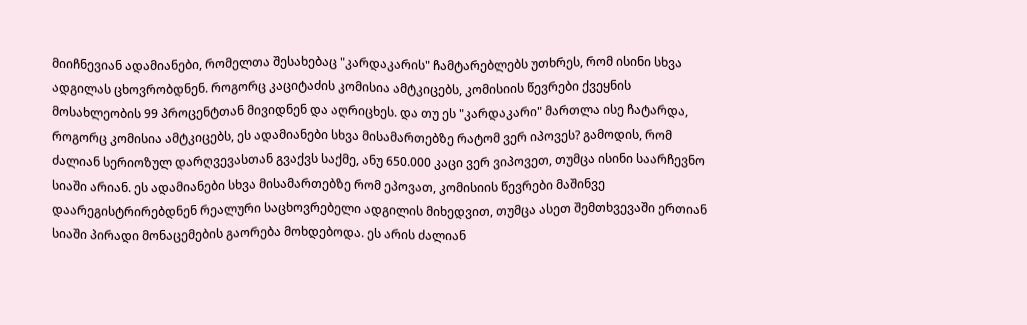მიიჩნევიან ადამიანები, რომელთა შესახებაც "კარდაკარის" ჩამტარებლებს უთხრეს, რომ ისინი სხვა ადგილას ცხოვრობდნენ. როგორც კაციტაძის კომისია ამტკიცებს, კომისიის წევრები ქვეყნის მოსახლეობის 99 პროცენტთან მივიდნენ და აღრიცხეს. და თუ ეს "კარდაკარი" მართლა ისე ჩატარდა, როგორც კომისია ამტკიცებს, ეს ადამიანები სხვა მისამართებზე რატომ ვერ იპოვეს? გამოდის, რომ ძალიან სერიოზულ დარღვევასთან გვაქვს საქმე, ანუ 650.000 კაცი ვერ ვიპოვეთ, თუმცა ისინი საარჩევნო სიაში არიან. ეს ადამიანები სხვა მისამართებზე რომ ეპოვათ, კომისიის წევრები მაშინვე დაარეგისტრირებდნენ რეალური საცხოვრებელი ადგილის მიხედვით, თუმცა ასეთ შემთხვევაში ერთიან სიაში პირადი მონაცემების გაორება მოხდებოდა. ეს არის ძალიან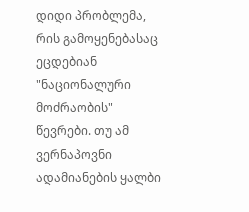დიდი პრობლემა, რის გამოყენებასაც ეცდებიან "ნაციონალური მოძრაობის" წევრები. თუ ამ ვერნაპოვნი ადამიანების ყალბი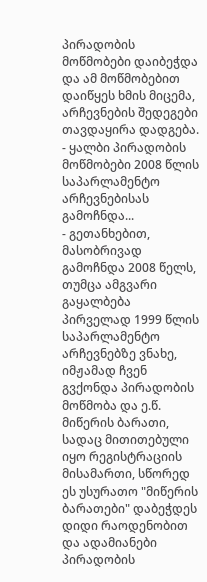პირადობის მოწმობები დაიბეჭდა და ამ მოწმობებით დაიწყეს ხმის მიცემა, არჩევნების შედეგები თავდაყირა დადგება.
- ყალბი პირადობის მოწმობები 2008 წლის საპარლამენტო არჩევნებისას გამოჩნდა...
- გეთანხებით, მასობრივად გამოჩნდა 2008 წელს, თუმცა ამგვარი გაყალბება პირველად 1999 წლის საპარლამენტო არჩევნებზე ვნახე, იმჟამად ჩვენ გვქონდა პირადობის მოწმობა და ე.წ. მიწერის ბარათი, სადაც მითითებული იყო რეგისტრაციის მისამართი, სწორედ ეს უსურათო "მიწერის ბარათები" დაბეჭდეს დიდი რაოდენობით და ადამიანები პირადობის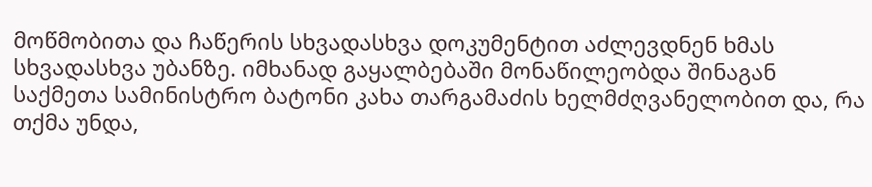მოწმობითა და ჩაწერის სხვადასხვა დოკუმენტით აძლევდნენ ხმას სხვადასხვა უბანზე. იმხანად გაყალბებაში მონაწილეობდა შინაგან საქმეთა სამინისტრო ბატონი კახა თარგამაძის ხელმძღვანელობით და, რა თქმა უნდა,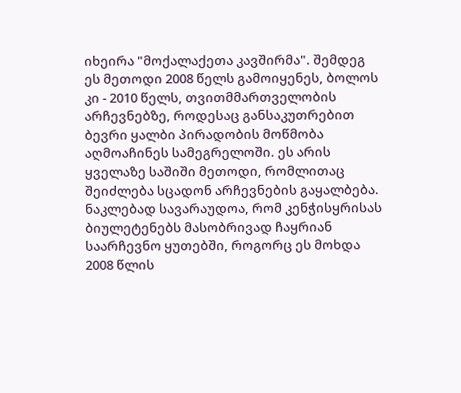იხეირა "მოქალაქეთა კავშირმა". შემდეგ ეს მეთოდი 2008 წელს გამოიყენეს, ბოლოს კი - 2010 წელს, თვითმმართველობის არჩევნებზე, როდესაც განსაკუთრებით ბევრი ყალბი პირადობის მოწმობა აღმოაჩინეს სამეგრელოში. ეს არის ყველაზე საშიში მეთოდი, რომლითაც შეიძლება სცადონ არჩევნების გაყალბება. ნაკლებად სავარაუდოა, რომ კენჭისყრისას ბიულეტენებს მასობრივად ჩაყრიან საარჩევნო ყუთებში, როგორც ეს მოხდა 2008 წლის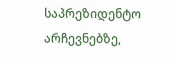საპრეზიდენტო არჩევნებზე,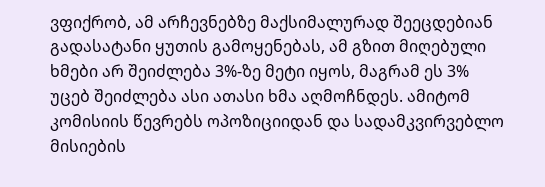ვფიქრობ, ამ არჩევნებზე მაქსიმალურად შეეცდებიან გადასატანი ყუთის გამოყენებას, ამ გზით მიღებული ხმები არ შეიძლება 3%-ზე მეტი იყოს, მაგრამ ეს 3% უცებ შეიძლება ასი ათასი ხმა აღმოჩნდეს. ამიტომ კომისიის წევრებს ოპოზიციიდან და სადამკვირვებლო მისიების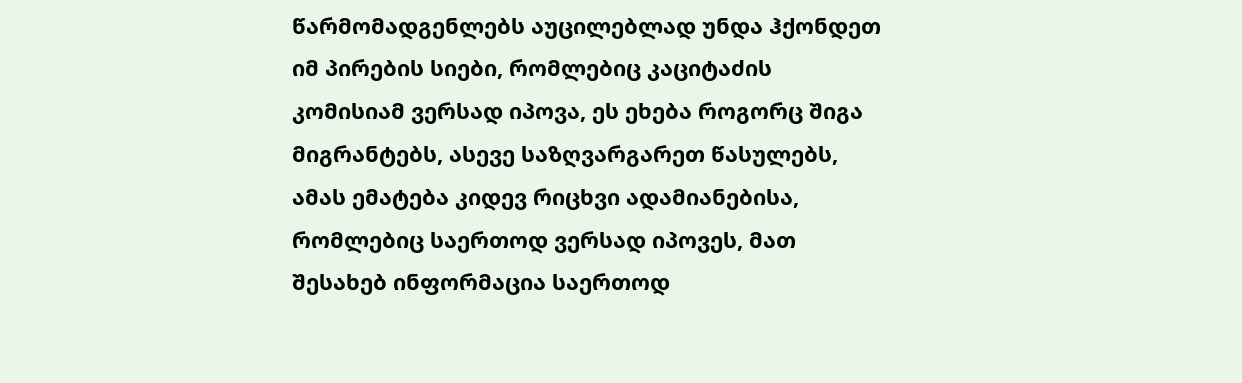წარმომადგენლებს აუცილებლად უნდა ჰქონდეთ იმ პირების სიები, რომლებიც კაციტაძის კომისიამ ვერსად იპოვა, ეს ეხება როგორც შიგა მიგრანტებს, ასევე საზღვარგარეთ წასულებს, ამას ემატება კიდევ რიცხვი ადამიანებისა, რომლებიც საერთოდ ვერსად იპოვეს, მათ შესახებ ინფორმაცია საერთოდ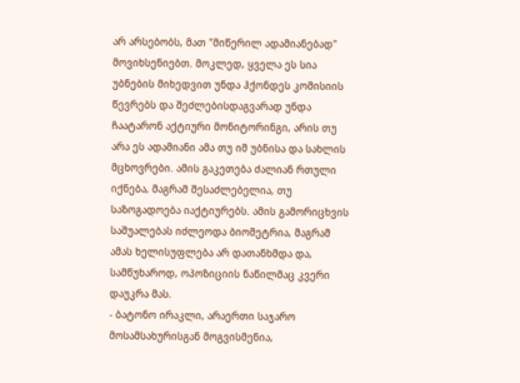არ არსებობს, მათ "მიწერილ ადამიანებად" მოვიხსენიებთ. მოკლედ, ყველა ეს სია უბნების მიხედვით უნდა ჰქონდეს კომისიის წევრებს და შეძლებისდაგვარად უნდა ჩაატარონ აქტიური მონიტორინგი, არის თუ არა ეს ადამიანი ამა თუ იმ უბნისა და სახლის მცხოვრები. ამის გაკეთება ძალიან რთული იქნება, მაგრამ შესაძლებელია, თუ საზოგადოება იაქტიურებს. ამის გამორიცხვის საშუალებას იძლეოდა ბიომეტრია, მაგრამ ამას ხელისუფლება არ დათანხმდა და, სამწუხაროდ, ოპოზიციის ნაწილმაც კვერი დაუკრა მას.
- ბატონო ირაკლი, არაერთი საჯარო მოსამსახურისგან მოგვისმენია,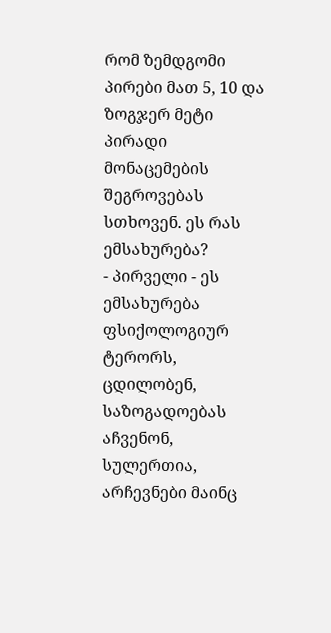რომ ზემდგომი პირები მათ 5, 10 და ზოგჯერ მეტი პირადი მონაცემების შეგროვებას სთხოვენ. ეს რას ემსახურება?
- პირველი - ეს ემსახურება ფსიქოლოგიურ ტერორს, ცდილობენ, საზოგადოებას აჩვენონ, სულერთია, არჩევნები მაინც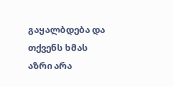გაყალბდება და თქვენს ხმას აზრი არა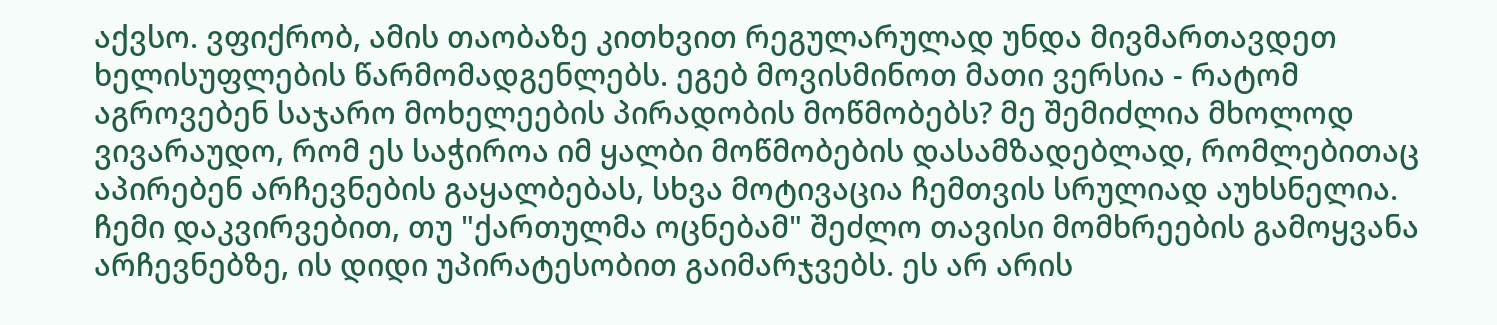აქვსო. ვფიქრობ, ამის თაობაზე კითხვით რეგულარულად უნდა მივმართავდეთ ხელისუფლების წარმომადგენლებს. ეგებ მოვისმინოთ მათი ვერსია - რატომ აგროვებენ საჯარო მოხელეების პირადობის მოწმობებს? მე შემიძლია მხოლოდ ვივარაუდო, რომ ეს საჭიროა იმ ყალბი მოწმობების დასამზადებლად, რომლებითაც აპირებენ არჩევნების გაყალბებას, სხვა მოტივაცია ჩემთვის სრულიად აუხსნელია. ჩემი დაკვირვებით, თუ "ქართულმა ოცნებამ" შეძლო თავისი მომხრეების გამოყვანა არჩევნებზე, ის დიდი უპირატესობით გაიმარჯვებს. ეს არ არის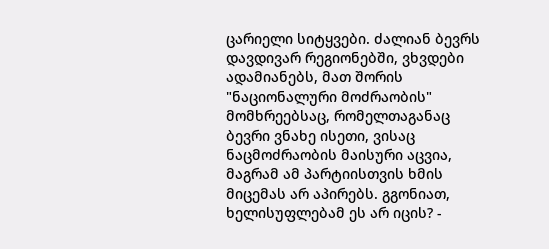ცარიელი სიტყვები. ძალიან ბევრს დავდივარ რეგიონებში, ვხვდები ადამიანებს, მათ შორის "ნაციონალური მოძრაობის" მომხრეებსაც, რომელთაგანაც ბევრი ვნახე ისეთი, ვისაც ნაცმოძრაობის მაისური აცვია, მაგრამ ამ პარტიისთვის ხმის მიცემას არ აპირებს. გგონიათ, ხელისუფლებამ ეს არ იცის? -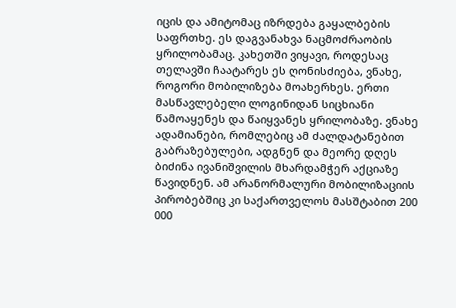იცის და ამიტომაც იზრდება გაყალბების საფრთხე. ეს დაგვანახვა ნაცმოძრაობის ყრილობამაც. კახეთში ვიყავი, როდესაც თელავში ჩაატარეს ეს ღონისძიება, ვნახე, როგორი მობილიზება მოახერხეს. ერთი მასწავლებელი ლოგინიდან სიცხიანი წამოაყენეს და წაიყვანეს ყრილობაზე. ვნახე ადამიანები, რომლებიც ამ ძალდატანებით გაბრაზებულები, ადგნენ და მეორე დღეს ბიძინა ივანიშვილის მხარდამჭერ აქციაზე წავიდნენ. ამ არანორმალური მობილიზაციის პირობებშიც კი საქართველოს მასშტაბით 200 000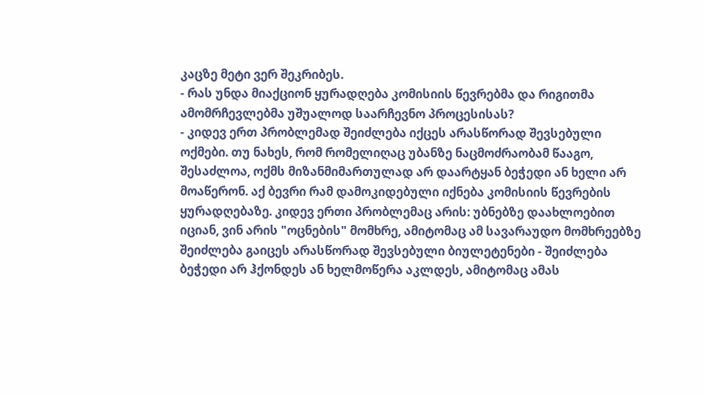კაცზე მეტი ვერ შეკრიბეს.
- რას უნდა მიაქციონ ყურადღება კომისიის წევრებმა და რიგითმა ამომრჩევლებმა უშუალოდ საარჩევნო პროცესისას?
- კიდევ ერთ პრობლემად შეიძლება იქცეს არასწორად შევსებული ოქმები. თუ ნახეს, რომ რომელიღაც უბანზე ნაცმოძრაობამ წააგო, შესაძლოა, ოქმს მიზანმიმართულად არ დაარტყან ბეჭედი ან ხელი არ მოაწერონ. აქ ბევრი რამ დამოკიდებული იქნება კომისიის წევრების ყურადღებაზე. კიდევ ერთი პრობლემაც არის: უბნებზე დაახლოებით იციან, ვინ არის "ოცნების" მომხრე, ამიტომაც ამ სავარაუდო მომხრეებზე შეიძლება გაიცეს არასწორად შევსებული ბიულეტენები - შეიძლება ბეჭედი არ ჰქონდეს ან ხელმოწერა აკლდეს, ამიტომაც ამას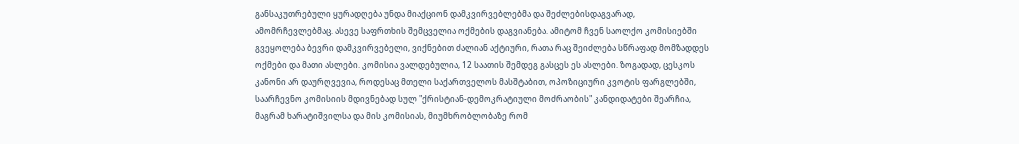განსაკუთრებული ყურადღება უნდა მიაქციონ დამკვირვებლებმა და შეძლებისდაგვარად, ამომრჩევლებმაც. ასევე საფრთხის შემცველია ოქმების დაგვიანება. ამიტომ ჩვენ საოლქო კომისიებში გვეყოლება ბევრი დამკვირვებელი, ვიქნებით ძალიან აქტიური, რათა რაც შეიძლება სწრაფად მომზადდეს ოქმები და მათი ასლები. კომისია ვალდებულია, 12 საათის შემდეგ გასცეს ეს ასლები. ზოგადად, ცესკოს კანონი არ დაურღვევია, როდესაც მთელი საქართველოს მასშტაბით, ოპოზიციური კვოტის ფარგლებში, საარჩევნო კომისიის მდივნებად სულ "ქრისტიან-დემოკრატიული მოძრაობის" კანდიდატები შეარჩია, მაგრამ ხარატიშვილსა და მის კომისიას, მიუმხრობლობაზე რომ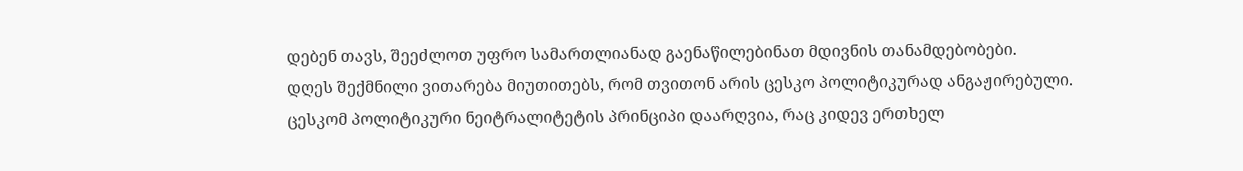დებენ თავს, შეეძლოთ უფრო სამართლიანად გაენაწილებინათ მდივნის თანამდებობები.
დღეს შექმნილი ვითარება მიუთითებს, რომ თვითონ არის ცესკო პოლიტიკურად ანგაჟირებული. ცესკომ პოლიტიკური ნეიტრალიტეტის პრინციპი დაარღვია, რაც კიდევ ერთხელ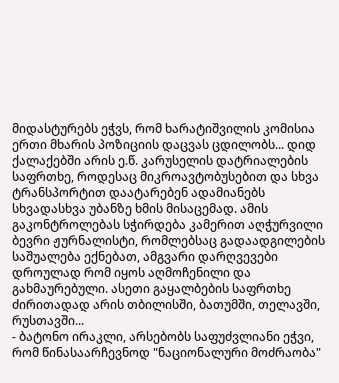მიდასტურებს ეჭვს, რომ ხარატიშვილის კომისია ერთი მხარის პოზიციის დაცვას ცდილობს... დიდ ქალაქებში არის ე.წ. კარუსელის დატრიალების საფრთხე, როდესაც მიკროავტობუსებით და სხვა ტრანსპორტით დაატარებენ ადამიანებს სხვადასხვა უბანზე ხმის მისაცემად. ამის გაკონტროლებას სჭირდება კამერით აღჭურვილი ბევრი ჟურნალისტი, რომლებსაც გადაადგილების საშუალება ექნებათ, ამგვარი დარღვევები დროულად რომ იყოს აღმოჩენილი და გახმაურებული. ასეთი გაყალბების საფრთხე ძირითადად არის თბილისში, ბათუმში, თელავში, რუსთავში...
- ბატონო ირაკლი, არსებობს საფუძვლიანი ეჭვი, რომ წინასაარჩევნოდ "ნაციონალური მოძრაობა"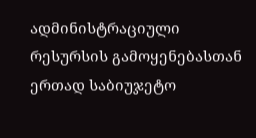ადმინისტრაციული რესურსის გამოყენებასთან ერთად საბიუჯეტო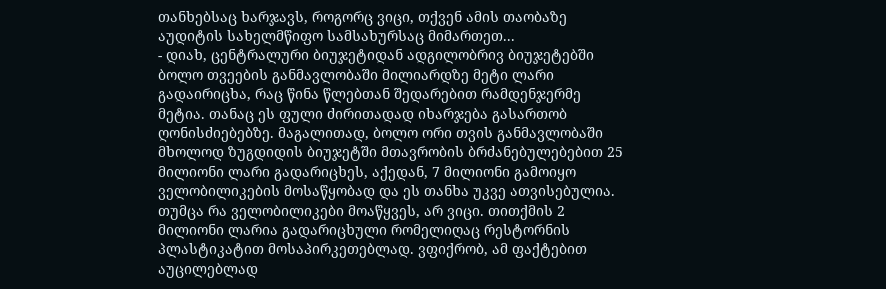თანხებსაც ხარჯავს, როგორც ვიცი, თქვენ ამის თაობაზე აუდიტის სახელმწიფო სამსახურსაც მიმართეთ...
- დიახ, ცენტრალური ბიუჯეტიდან ადგილობრივ ბიუჯეტებში ბოლო თვეების განმავლობაში მილიარდზე მეტი ლარი გადაირიცხა, რაც წინა წლებთან შედარებით რამდენჯერმე მეტია. თანაც ეს ფული ძირითადად იხარჯება გასართობ ღონისძიებებზე. მაგალითად, ბოლო ორი თვის განმავლობაში მხოლოდ ზუგდიდის ბიუჯეტში მთავრობის ბრძანებულებებით 25 მილიონი ლარი გადარიცხეს, აქედან, 7 მილიონი გამოიყო ველობილიკების მოსაწყობად და ეს თანხა უკვე ათვისებულია. თუმცა რა ველობილიკები მოაწყვეს, არ ვიცი. თითქმის 2 მილიონი ლარია გადარიცხული რომელიღაც რესტორნის პლასტიკატით მოსაპირკეთებლად. ვფიქრობ, ამ ფაქტებით აუცილებლად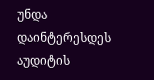უნდა დაინტერესდეს აუდიტის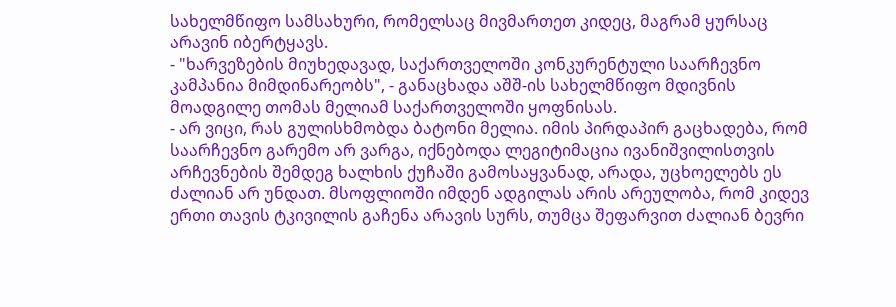სახელმწიფო სამსახური, რომელსაც მივმართეთ კიდეც, მაგრამ ყურსაც არავინ იბერტყავს.
- "ხარვეზების მიუხედავად, საქართველოში კონკურენტული საარჩევნო კამპანია მიმდინარეობს", - განაცხადა აშშ-ის სახელმწიფო მდივნის მოადგილე თომას მელიამ საქართველოში ყოფნისას.
- არ ვიცი, რას გულისხმობდა ბატონი მელია. იმის პირდაპირ გაცხადება, რომ საარჩევნო გარემო არ ვარგა, იქნებოდა ლეგიტიმაცია ივანიშვილისთვის არჩევნების შემდეგ ხალხის ქუჩაში გამოსაყვანად, არადა, უცხოელებს ეს ძალიან არ უნდათ. მსოფლიოში იმდენ ადგილას არის არეულობა, რომ კიდევ ერთი თავის ტკივილის გაჩენა არავის სურს, თუმცა შეფარვით ძალიან ბევრი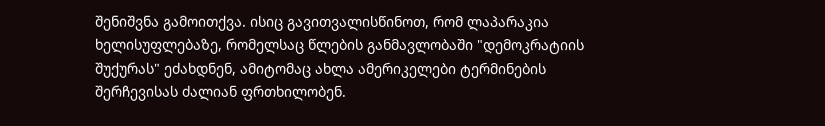შენიშვნა გამოითქვა. ისიც გავითვალისწინოთ, რომ ლაპარაკია ხელისუფლებაზე, რომელსაც წლების განმავლობაში "დემოკრატიის შუქურას" ეძახდნენ, ამიტომაც ახლა ამერიკელები ტერმინების შერჩევისას ძალიან ფრთხილობენ.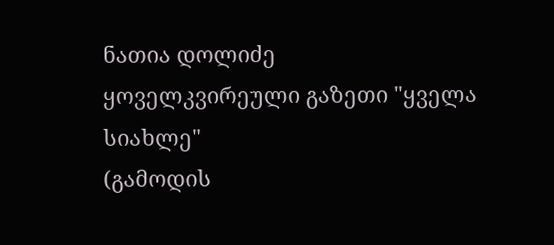ნათია დოლიძე
ყოველკვირეული გაზეთი "ყველა სიახლე"
(გამოდის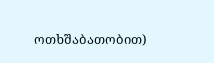ოთხშაბათობით)